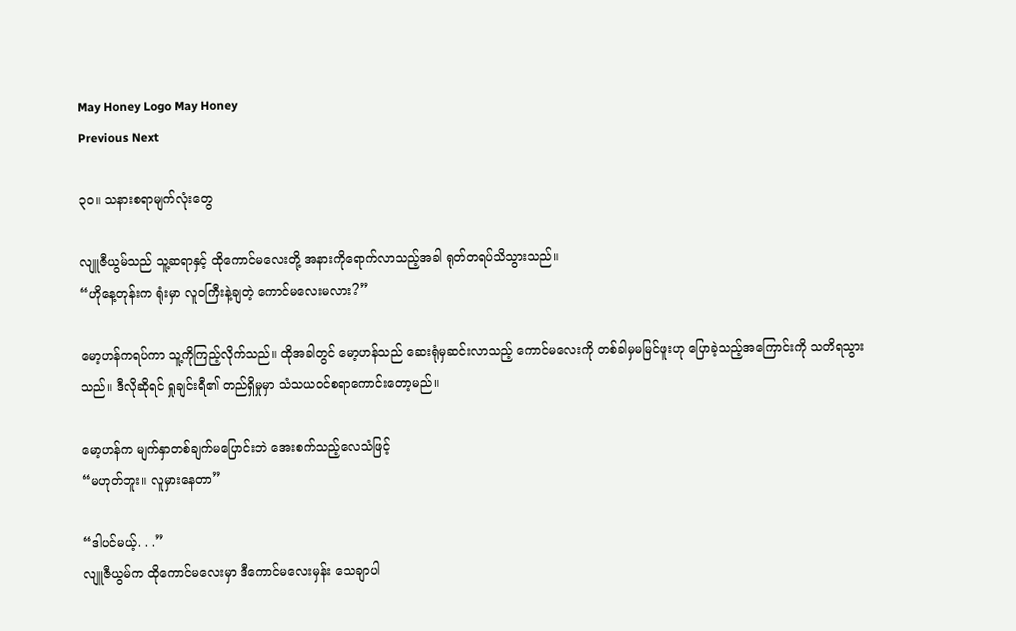May Honey Logo May Honey
Previous Next

၃၀။ သနားစရာမျက်လုံးတွေ

လျူဇီယွမ်သည် သူ့ဆရာနှင့် ထိုကောင်မလေးတို့ အနားကိုရောက်လာသည့်အခါ ရုတ်တရပ်သိသွားသည်။
“ဟိုနေ့တုန်းက ရုံးမှာ လူဝကြီးနဲ့ချတဲ့ ကောင်မလေးမလား?”

မော့ဟန်ကရပ်ကာ သူ့ကိုကြည့်လိုက်သည်။ ထိုအခါတွင် မော့ဟန်သည် ဆေးရုံမှဆင်းလာသည့် ကောင်မလေးကို တစ်ခါမှမမြင်ဖူးဟု ပြောခဲ့သည့်အကြောင်းကို သတိရသွားသည်။ ဒီလိုဆိုရင် ရှုချင်းရီ၏ တည်ရှိမှုမှာ သံသယဝင်စရာကောင်းတော့မည်။

မော့ဟန်က မျက်နှာတစ်ချက်မပြောင်းဘဲ အေးစက်သည့်လေသံဖြင့်
“မဟုတ်ဘူး။ လူမှားနေတာ”

“ဒါပင်မယ့်. . .”
လျူဇီယွမ်က ထိုကောင်မလေးမှာ ဒီကောင်မလေးမှန်း သေချာပါ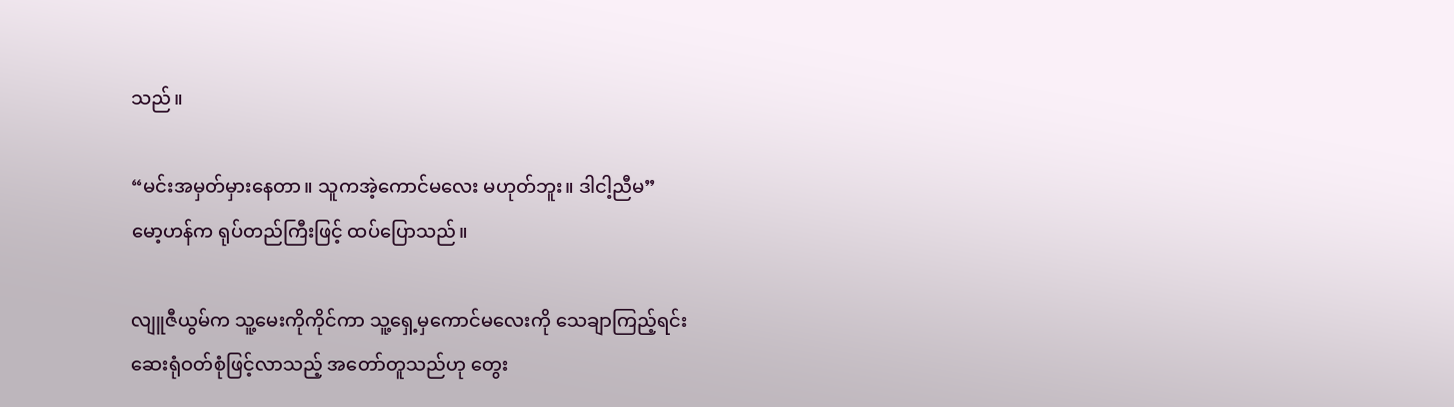သည်။

“မင်းအမှတ်မှားနေတာ။ သူကအဲ့ကောင်မလေး မဟုတ်ဘူး။ ဒါငါ့ညီမ”
မော့ဟန်က ရုပ်တည်ကြီးဖြင့် ထပ်ပြောသည်။

လျူဇီယွမ်က သူ့မေးကိုကိုင်ကာ သူ့ရှေ့မှကောင်မလေးကို သေချာကြည့်ရင်းဆေးရုံဝတ်စုံဖြင့်လာသည့် အတော်တူသည်ဟု တွေး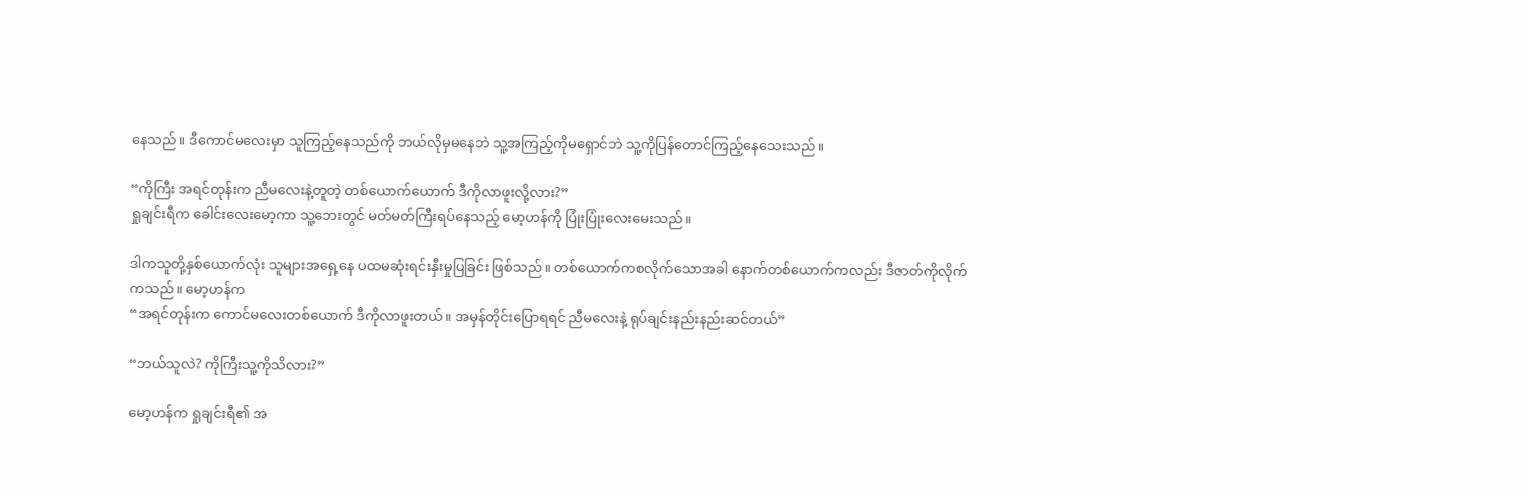နေသည်။ ဒီကောင်မလေးမှာ သူကြည့်နေသည်ကို ဘယ်လိုမှမနေဘဲ သူ့အကြည့်ကိုမရှောင်ဘဲ သူ့ကိုပြန်တောင်ကြည့်နေသေးသည်။

“ကိုကြီး အရင်တုန်းက ညီမလေးနဲ့တူတဲ့ တစ်ယောက်ယောက် ဒီကိုလာဖူးလို့လား?”
ရှုချင်းရီက ခေါင်းလေးမော့ကာ သူ့ဘေးတွင် မတ်မတ်ကြီးရပ်နေသည့် မော့ဟန်ကို ပြုံးပြုံးလေးမေးသည်။

ဒါကသူတို့နှစ်ယောက်လုံး သူများအရှေ့နေ ပထမဆုံးရင်းနှီးမှုပြခြင်း ဖြစ်သည်။ တစ်ယောက်ကစလိုက်သောအခါ နောက်တစ်ယောက်ကလည်း ဒီဇာတ်ကိုလိုက်ကသည်။ မော့ဟန်က
“အရင်တုန်းက ကောင်မလေးတစ်ယောက် ဒီကိုလာဖူးတယ်။ အမှန်တိုင်းပြောရရင် ညီမလေးနဲ့ ရုပ်ချင်းနည်းနည်းဆင်တယ်”

“ဘယ်သူလဲ? ကိုကြီးသူ့ကိုသိလား?”

မော့ဟန်က ရှုချင်းရီ၏ အ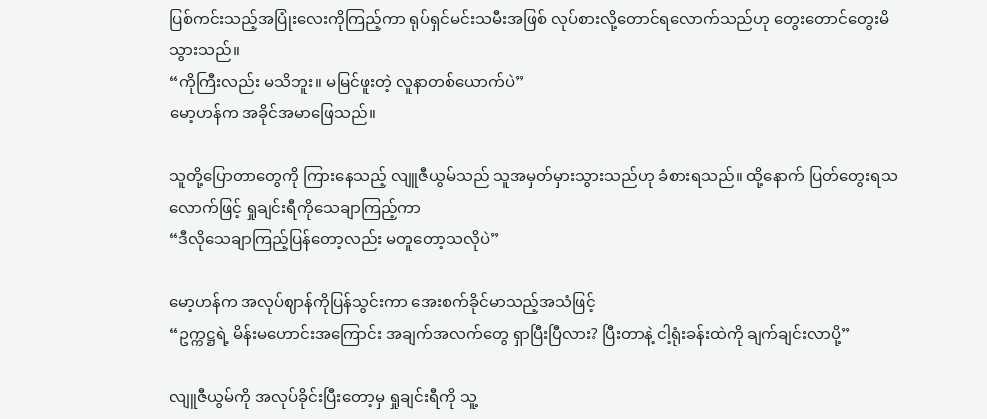ပြစ်ကင်းသည့်အပြုံးလေးကိုကြည့်ကာ ရုပ်ရှင်မင်းသမီးအဖြစ် လုပ်စားလို့တောင်ရလောက်သည်ဟု တွေးတောင်တွေးမိသွားသည်။
“ကိုကြီးလည်း မသိဘူး။ မမြင်ဖူးတဲ့ လူနာတစ်ယောက်ပဲ”
မော့ဟန်က အခိုင်အမာဖြေသည်။

သူတို့ပြောတာတွေကို ကြားနေသည့် လျူဇီယွမ်သည် သူအမှတ်မှားသွားသည်ဟု ခံစားရသည်။ ထို့နောက် ပြတ်တွေးရသလောက်ဖြင့် ရှုချင်းရီကိုသေချာကြည့်ကာ
“ဒီလိုသေချာကြည့်ပြန်တော့လည်း မတူတော့သလိုပဲ”

မော့ဟန်က အလုပ်ဈာန်ကိုပြန်သွင်းကာ အေးစက်ခိုင်မာသည့်အသံဖြင့်
“ဥက္ကဋ္ဌရဲ့ မိန်းမဟောင်းအကြောင်း အချက်အလက်တွေ ရှာပြီးပြီလား? ပြီးတာနဲ့ ငါ့ရုံးခန်းထဲကို ချက်ချင်းလာပို့”

လျူဇီယွမ်ကို အလုပ်ခိုင်းပြီးတော့မှ ရှုချင်းရီကို သူ့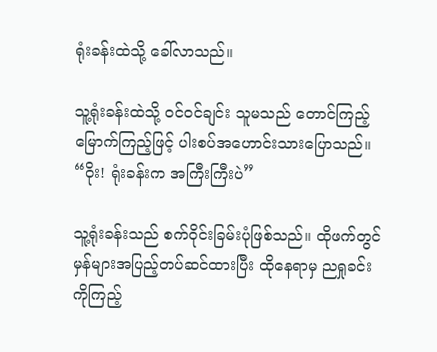ရုံးခန်းထဲသို့ ခေါ်လာသည်။

သူ့ရုံးခန်းထဲသို့ ဝင်ဝင်ချင်း သူမသည် တောင်ကြည့်မြောက်ကြည့်ဖြင့် ပါးစပ်အဟောင်းသားပြောသည်။
“ဝိုး! ရုံးခန်းက အကြီးကြီးပဲ”

သူ့ရုံးခန်းသည် စက်ဝိုင်းခြမ်းပုံဖြစ်သည်။ ထိုဖက်တွင် မှန်များအပြည့်တပ်ဆင်ထားပြီး ထိုနေရာမှ ညရှုခင်းကိုကြည့်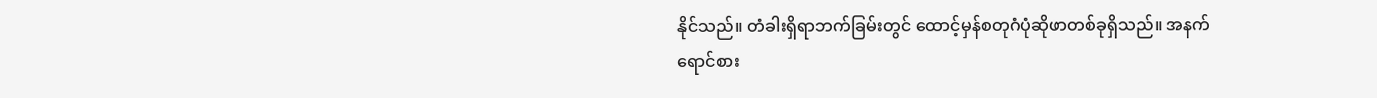နိုင်သည်။ တံခါးရှိရာဘက်ခြမ်းတွင် ထောင့်မှန်စတုဂံပုံဆိုဖာတစ်ခုရှိသည်။ အနက်ရောင်စား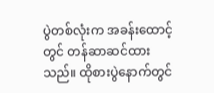ပွဲတစ်လုံးက အခန်းထောင့်တွင် တန်ဆာဆင်ထားသည်။ ထိုစားပွဲနောက်တွင်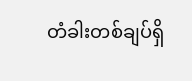တံခါးတစ်ချပ်ရှိ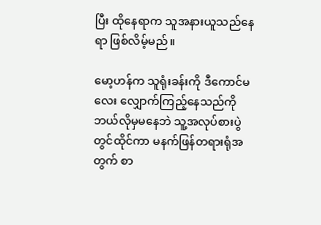ပြီး ထိုနေရာက သူအနားယူသည်နေရာ ဖြစ်လိမ့်မည်။

မော့ဟန်က သူရုံးခန်းကို ဒီကောင်မလေး လျှောက်ကြည့်နေသည်ကို ဘယ်လိုမှမနေဘဲ သူ့အလုပ်စားပွဲတွင်ထိုင်ကာ မနက်ဖြန်တရားရုံအတွက် စာ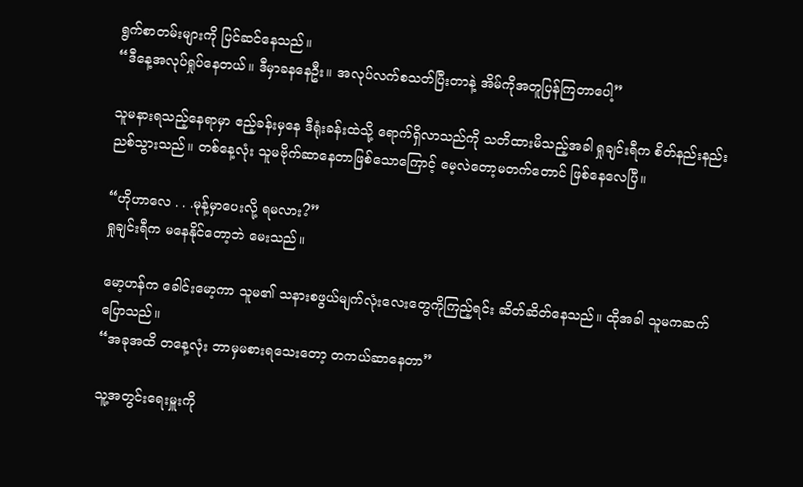ရွက်စာတမ်းများကို ပြင်ဆင်နေသည်။
“ဒီနေ့အလုပ်ရှုပ်နေတယ်။ ဒီမှာခနနေဦး။ အလုပ်လက်စသတ်ပြီးတာနဲ့ အိမ်ကိုအတူပြန်ကြတာပေါ့”

သူမနားရသည့်နေရာမှာ ဧည့်ခန်းမှနေ ဒီရုံးခန်းထဲသို့ ရောက်ရှိလာသည်ကို သတိထားမိသည့်အခါ ရှုချင်းရီက စိတ်နည်းနည်းညစ်သွားသည်။ တစ်နေ့လုံး သူမဗိုက်ဆာနေတာဖြစ်သောကြောင့် မေ့လဲတော့မတက်တောင် ဖြစ်နေလေပြီ။

“ဟိုဟာလေ . . .မုန့်မှာပေးလို့ ရမလား?”
ရှုချင်းရီက မနေနိုင်တော့ဘဲ မေးသည်။

မော့ဟန်က ခေါင်းမော့ကာ သူမ၏ သနားစဖွယ်မျက်လုံးလေးတွေကိုကြည့်ရင်း ဆိတ်ဆိတ်နေသည်။ ထိုအခါ သူမကဆက်ပြောသည်။
“အခုအထိ တနေ့လုံး ဘာမှမစားရသေးတော့ တကယ်ဆာနေတာ”

သူ့အတွင်းရေးမှူးကို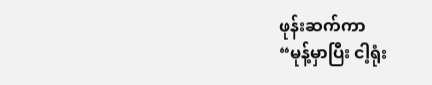ဖုန်းဆက်ကာ
“မုန့်မှာပြီး ငါ့ရုံး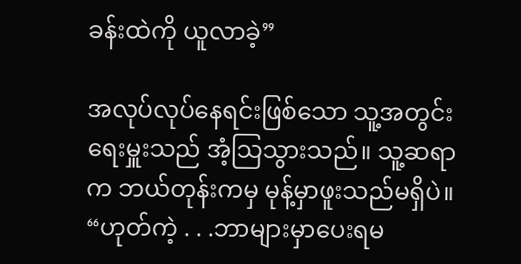ခန်းထဲကို ယူလာခဲ့”

အလုပ်လုပ်နေရင်းဖြစ်သော သူ့အတွင်းရေးမှူးသည် အံ့သြသွားသည်။ သူ့ဆရာက ဘယ်တုန်းကမှ မုန့်မှာဖူးသည်မရှိပဲ။
“ဟုတ်ကဲ့ . . .ဘာများမှာပေးရမ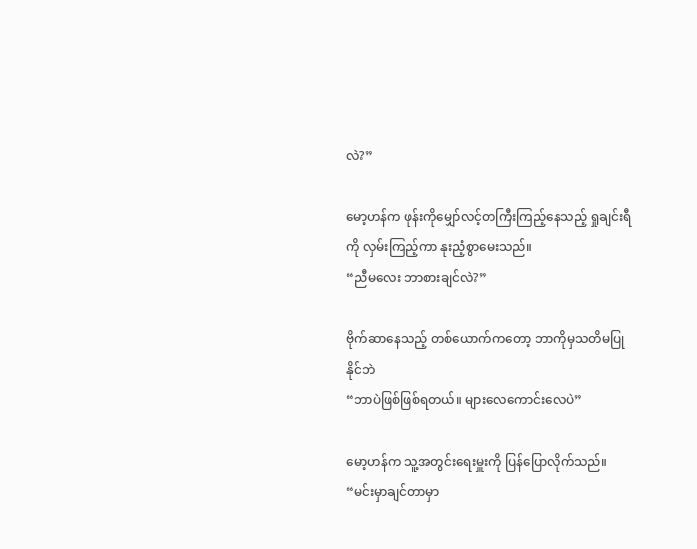လဲ?”

မော့ဟန်က ဖုန်းကိုမျှော်လင့်တကြီးကြည့်နေသည့် ရှုချင်းရီကို လှမ်းကြည့်ကာ နုးညံ့စွာမေးသည်။
“ညီမလေး ဘာစားချင်လဲ?”

ဗိုက်ဆာနေသည့် တစ်ယောက်ကတော့ ဘာကိုမှသတိမပြုနိုင်ဘဲ
“ဘာပဲဖြစ်ဖြစ်ရတယ်။ များလေကောင်းလေပဲ”

မော့ဟန်က သူ့အတွင်းရေးမှူးကို ပြန်ပြောလိုက်သည်။
“မင်းမှာချင်တာမှာ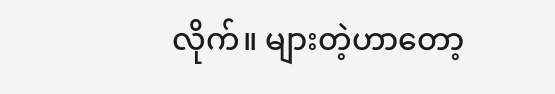လိုက်။ များတဲ့ဟာတော့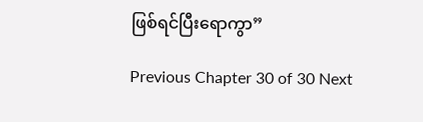ဖြစ်ရင်ပြီးရောကွာ”

Previous Chapter 30 of 30 Next